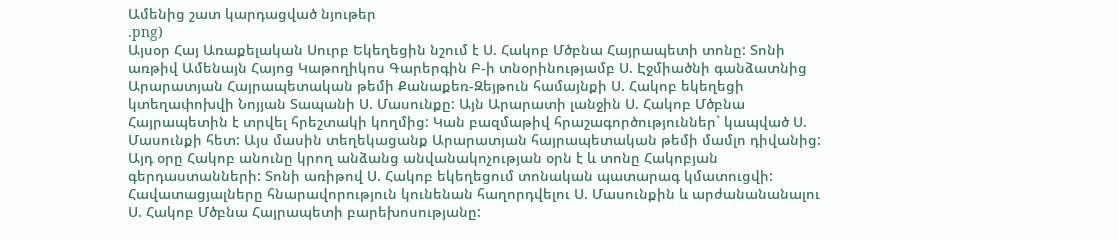Ամենից շատ կարդացված նյութեր
.png)
Այսօր Հայ Առաքելական Սուրբ Եկեղեցին նշում է Ս. Հակոբ Մծբնա Հայրապետի տոնը: Տոնի առթիվ Ամենայն Հայոց Կաթողիկոս Գարերգին Բ-ի տնօրինությամբ Ս. Էջմիածնի գանձատնից Արարատյան Հայրապետական թեմի Քանաքեռ-Զեյթուն համայնքի Ս. Հակոբ եկեղեցի կտեղափոխվի Նոյյան Տապանի Ս. Մասունքը: Այն Արարատի լանջին Ս. Հակոբ Մծբնա Հայրապետին է տրվել հրեշտակի կողմից: Կան բազմաթիվ հրաշագործություններ` կապված Ս. Մասունքի հետ: Այս մասին տեղեկացանք Արարատյան հայրապետական թեմի մամլո դիվանից:
Այդ օրը Հակոբ անունը կրող անձանց անվանակոչության օրն է և տոնը Հակոբյան գերդաստանների: Տոնի առիթով Ս. Հակոբ եկեղեցում տոնական պատարագ կմատուցվի: Հավատացյալները հնարավորություն կունենան հաղորդվելու Ս. Մասունքին և արժանանանալու Ս. Հակոբ Մծբնա Հայրապետի բարեխոսությանը: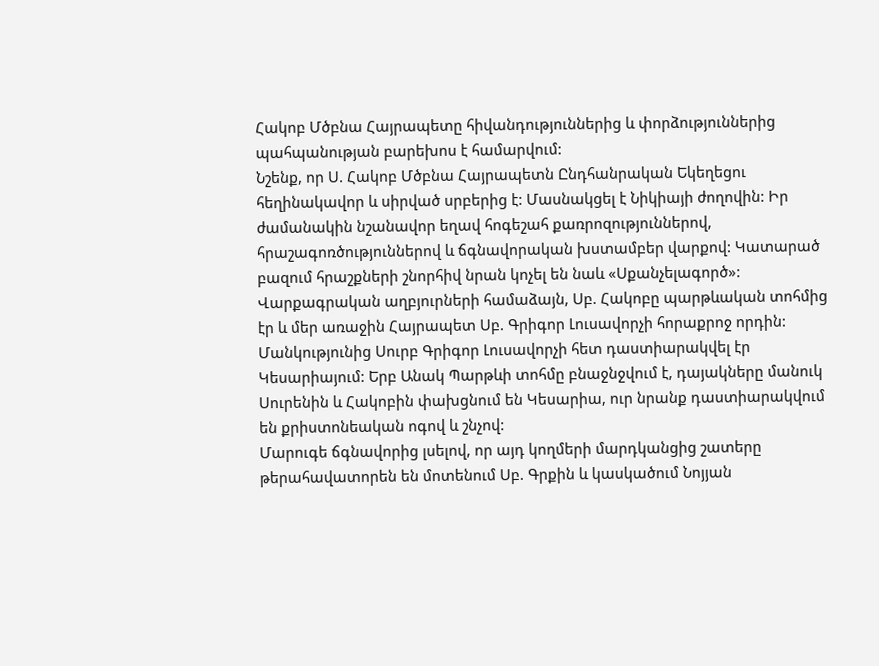Հակոբ Մծբնա Հայրապետը հիվանդություններից և փորձություններից պահպանության բարեխոս է համարվում:
Նշենք, որ Ս. Հակոբ Մծբնա Հայրապետն Ընդհանրական Եկեղեցու հեղինակավոր և սիրված սրբերից է: Մասնակցել է Նիկիայի ժողովին: Իր ժամանակին նշանավոր եղավ հոգեշահ քառրոզություններով, հրաշագոռծություններով և ճգնավորական խստամբեր վարքով: Կատարած բազում հրաշքների շնորհիվ նրան կոչել են նաև «Սքանչելագործ»:
Վարքագրական աղբյուրների համաձայն, Սբ. Հակոբը պարթևական տոհմից էր և մեր առաջին Հայրապետ Սբ. Գրիգոր Լուսավորչի հորաքրոջ որդին: Մանկությունից Սուրբ Գրիգոր Լուսավորչի հետ դաստիարակվել էր Կեսարիայում: Երբ Անակ Պարթևի տոհմը բնաջնջվում է, դայակները մանուկ Սուրենին և Հակոբին փախցնում են Կեսարիա, ուր նրանք դաստիարակվում են քրիստոնեական ոգով և շնչով:
Մարուգե ճգնավորից լսելով, որ այդ կողմերի մարդկանցից շատերը թերահավատորեն են մոտենում Սբ. Գրքին և կասկածում Նոյյան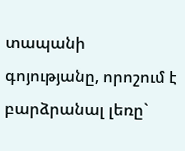տապանի գոյությանը, որոշում է բարձրանալ լեռը`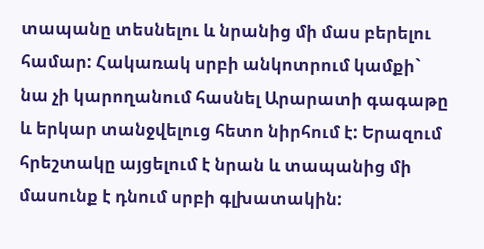տապանը տեսնելու և նրանից մի մաս բերելու համար: Հակառակ սրբի անկոտրում կամքի` նա չի կարողանում հասնել Արարատի գագաթը և երկար տանջվելուց հետո նիրհում է: Երազում հրեշտակը այցելում է նրան և տապանից մի մասունք է դնում սրբի գլխատակին: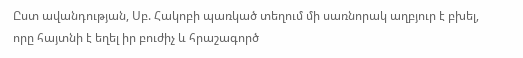Ըստ ավանդության, Սբ. Հակոբի պառկած տեղում մի սառնորակ աղբյուր է բխել, որը հայտնի է եղել իր բուժիչ և հրաշագործ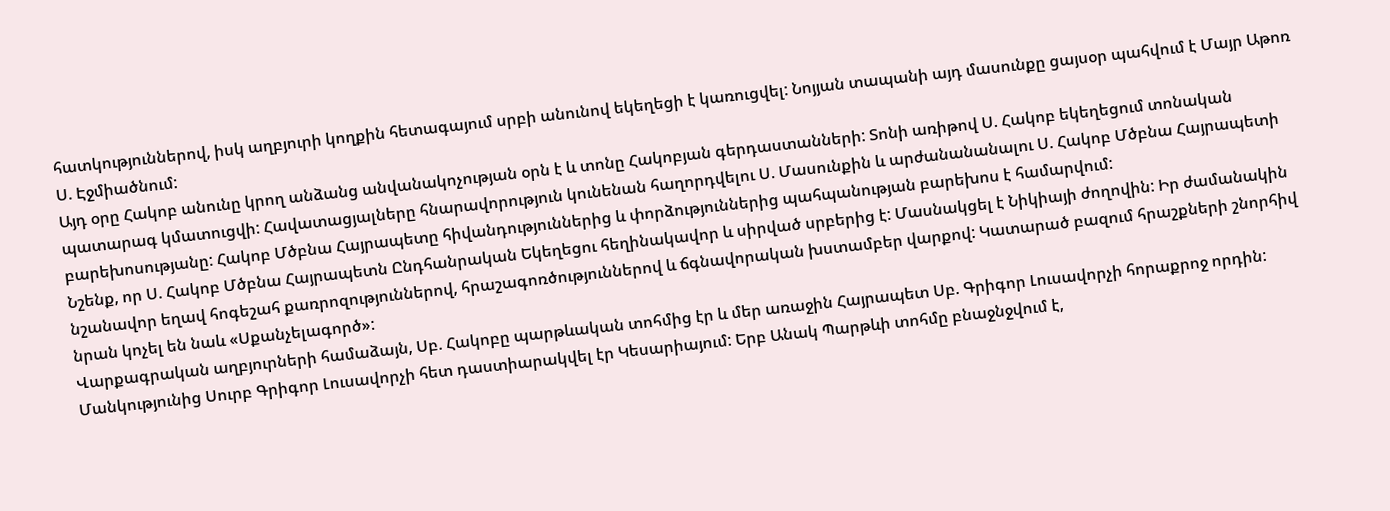հատկություններով, իսկ աղբյուրի կողքին հետագայում սրբի անունով եկեղեցի է կառուցվել: Նոյյան տապանի այդ մասունքը ցայսօր պահվում է Մայր Աթոռ Ս. Էջմիածնում:
Այդ օրը Հակոբ անունը կրող անձանց անվանակոչության օրն է և տոնը Հակոբյան գերդաստանների: Տոնի առիթով Ս. Հակոբ եկեղեցում տոնական պատարագ կմատուցվի: Հավատացյալները հնարավորություն կունենան հաղորդվելու Ս. Մասունքին և արժանանանալու Ս. Հակոբ Մծբնա Հայրապետի բարեխոսությանը: Հակոբ Մծբնա Հայրապետը հիվանդություններից և փորձություններից պահպանության բարեխոս է համարվում:
Նշենք, որ Ս. Հակոբ Մծբնա Հայրապետն Ընդհանրական Եկեղեցու հեղինակավոր և սիրված սրբերից է: Մասնակցել է Նիկիայի ժողովին: Իր ժամանակին նշանավոր եղավ հոգեշահ քառրոզություններով, հրաշագոռծություններով և ճգնավորական խստամբեր վարքով: Կատարած բազում հրաշքների շնորհիվ նրան կոչել են նաև «Սքանչելագործ»:
Վարքագրական աղբյուրների համաձայն, Սբ. Հակոբը պարթևական տոհմից էր և մեր առաջին Հայրապետ Սբ. Գրիգոր Լուսավորչի հորաքրոջ որդին: Մանկությունից Սուրբ Գրիգոր Լուսավորչի հետ դաստիարակվել էր Կեսարիայում: Երբ Անակ Պարթևի տոհմը բնաջնջվում է,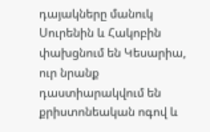դայակները մանուկ Սուրենին և Հակոբին փախցնում են Կեսարիա, ուր նրանք դաստիարակվում են քրիստոնեական ոգով և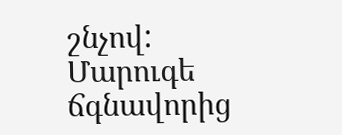շնչով:
Մարուգե ճգնավորից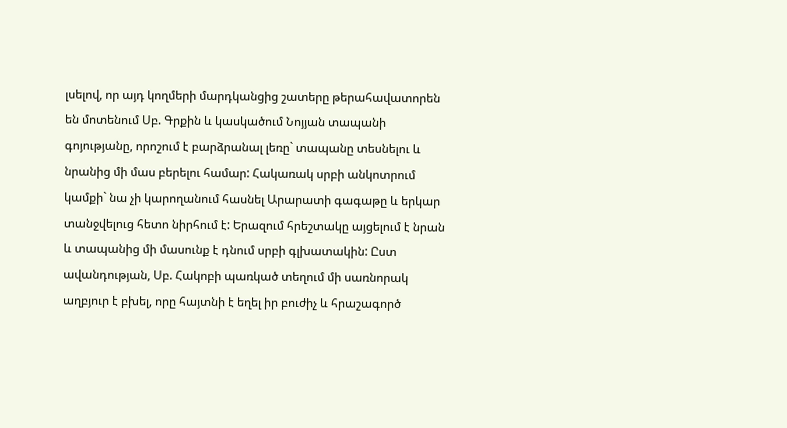լսելով, որ այդ կողմերի մարդկանցից շատերը թերահավատորեն են մոտենում Սբ. Գրքին և կասկածում Նոյյան տապանի գոյությանը, որոշում է բարձրանալ լեռը` տապանը տեսնելու և նրանից մի մաս բերելու համար: Հակառակ սրբի անկոտրում կամքի` նա չի կարողանում հասնել Արարատի գագաթը և երկար տանջվելուց հետո նիրհում է: Երազում հրեշտակը այցելում է նրան և տապանից մի մասունք է դնում սրբի գլխատակին: Ըստ ավանդության, Սբ. Հակոբի պառկած տեղում մի սառնորակ աղբյուր է բխել, որը հայտնի է եղել իր բուժիչ և հրաշագործ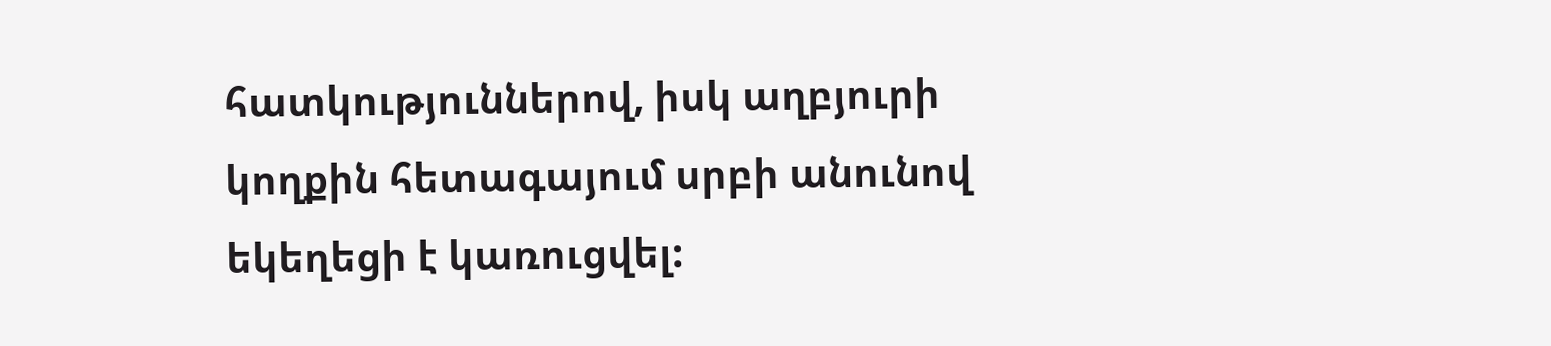հատկություններով, իսկ աղբյուրի կողքին հետագայում սրբի անունով եկեղեցի է կառուցվել: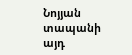Նոյյան տապանի այդ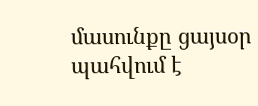մասունքը ցայսօր պահվում է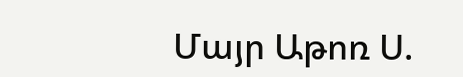Մայր Աթոռ Ս.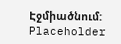Էջմիածնում:
Placeholder